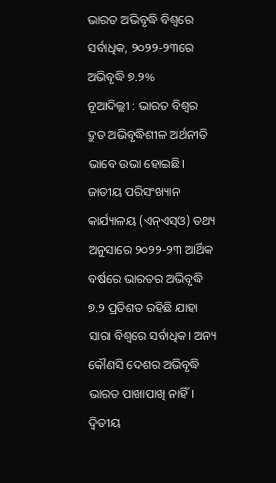ଭାରତ ଅଭିବୃଦ୍ଧି ବିଶ୍ବରେ ସର୍ବାଧିକ, ୨୦୨୨-୨୩ରେ ଅଭିବୃଦ୍ଧି ୭.୨%
ନୂଆଦିଲ୍ଲୀ : ଭାରତ ବିଶ୍ବର ଦ୍ରୁତ ଅଭିବୃଦ୍ଧିଶୀଳ ଅର୍ଥନୀତି ଭାବେ ଉଭା ହୋଇଛି। ଜାତୀୟ ପରିସଂଖ୍ୟାନ କାର୍ଯ୍ୟାଳୟ (ଏନ୍ଏସ୍ଓ) ତଥ୍ୟ ଅନୁସାରେ ୨୦୨୨-୨୩ ଆର୍ଥିକ ବର୍ଷରେ ଭାରତର ଅଭିବୃଦ୍ଧି ୭.୨ ପ୍ରତିଶତ ରହିଛି ଯାହା ସାରା ବିଶ୍ବରେ ସର୍ବାଧିକ। ଅନ୍ୟ କୌଣସି ଦେଶର ଅଭିବୃଦ୍ଧି ଭାରତ ପାଖାପାଖି ନାହିଁ। ଦ୍ବିତୀୟ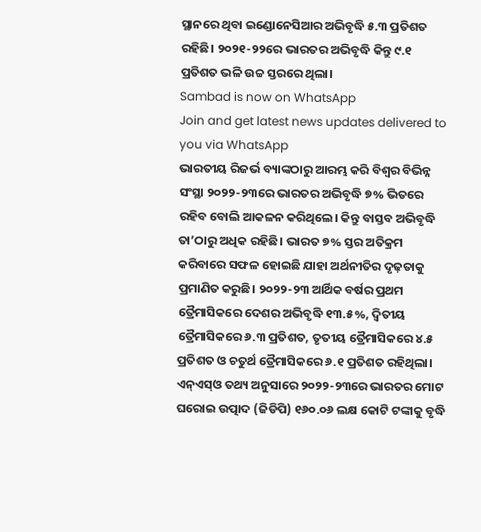ସ୍ଥାନରେ ଥିବା ଇଣ୍ଡୋନେସିଆର ଅଭିବୃଦ୍ଧି ୫.୩ ପ୍ରତିଶତ ରହିଛି। ୨୦୨୧-୨୨ରେ ଭାରତର ଅଭିବୃଦ୍ଧି କିନ୍ତୁ ୯.୧ ପ୍ରତିଶତ ଭଳି ଉଚ୍ଚ ସ୍ତରରେ ଥିଲା।
Sambad is now on WhatsApp
Join and get latest news updates delivered to you via WhatsApp
ଭାରତୀୟ ରିଜର୍ଭ ବ୍ୟାଙ୍କଠାରୁ ଆରମ୍ଭ କରି ବିଶ୍ବର ବିଭିନ୍ନ ସଂସ୍ଥା ୨୦୨୨-୨୩ରେ ଭାରତର ଅଭିବୃଦ୍ଧି ୭% ଭିତରେ ରହିବ ବୋଲି ଆକଳନ କରିଥିଲେ। କିନ୍ତୁ ବାସ୍ତବ ଅଭିବୃଦ୍ଧି ତା’ଠାରୁ ଅଧିକ ରହିଛି। ଭାରତ ୭% ସ୍ତର ଅତିକ୍ରମ କରିବାରେ ସଫଳ ହୋଇଛି ଯାହା ଅର୍ଥନୀତିର ଦୃଢ଼ତାକୁ ପ୍ରମାଣିତ କରୁଛି। ୨୦୨୨-୨୩ ଆର୍ଥିକ ବର୍ଷର ପ୍ରଥମ ତ୍ରୈମାସିକରେ ଦେଶର ଅଭିବୃଦ୍ଧି ୧୩.୫%, ଦ୍ବିତୀୟ ତ୍ରୈମାସିକରେ ୬.୩ ପ୍ରତିଶତ, ତୃତୀୟ ତ୍ରୈମାସିକରେ ୪.୫ ପ୍ରତିଶତ ଓ ଚତୁର୍ଥ ତ୍ରୈମାସିକରେ ୬.୧ ପ୍ରତିଶତ ରହିଥିଲା। ଏନ୍ଏସ୍ଓ ତଥ୍ୟ ଅନୁସାରେ ୨୦୨୨-୨୩ରେ ଭାରତର ମୋଟ ଘରୋଇ ଉତ୍ପାଦ (ଜିଡିପି) ୧୬୦.୦୬ ଲକ୍ଷ କୋଟି ଟଙ୍କାକୁ ବୃଦ୍ଧି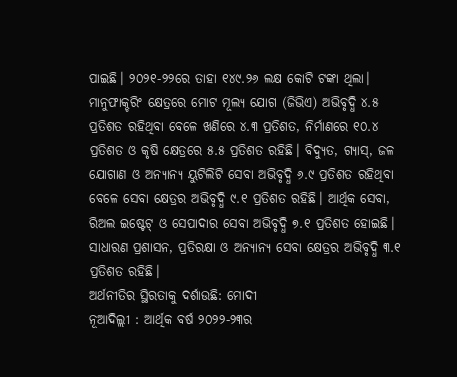ପାଇଛି। ୨୦୨୧-୨୨ରେ ତାହା ୧୪୯.୨୬ ଲକ୍ଷ କୋଟି ଟଙ୍କା ଥିଲା।
ମାନୁଫାକ୍ଚରିଂ କ୍ଷେତ୍ରରେ ମୋଟ ମୂଲ୍ୟ ଯୋଗ (ଜିଭିଏ) ଅଭିବୃଦ୍ଧି ୪.୫ ପ୍ରତିଶତ ରହିଥିବା ବେଳେ ଖଣିରେ ୪.୩ ପ୍ରତିଶତ, ନିର୍ମାଣରେ ୧୦.୪ ପ୍ରତିଶତ ଓ କୃଷି କ୍ଷେତ୍ରରେ ୫.୫ ପ୍ରତିଶତ ରହିଛି। ବିଦ୍ୟୁତ, ଗ୍ୟାସ୍, ଜଳ ଯୋଗାଣ ଓ ଅନ୍ୟାନ୍ୟ ୟୁଟିଲିଟି ସେବା ଅଭିବୃଦ୍ଧି ୬.୯ ପ୍ରତିଶତ ରହିଥିବା ବେଳେ ସେବା କ୍ଷେତ୍ରର ଅଭିବୃଦ୍ଧି ୯.୧ ପ୍ରତିଶତ ରହିଛି। ଆର୍ଥିକ ସେବା, ରିଅଲ ଇଷ୍ଟେଟ୍ ଓ ସେପାଦାର ସେବା ଅଭିବୃଦ୍ଧି ୭.୧ ପ୍ରତିଶତ ହୋଇଛି। ସାଧାରଣ ପ୍ରଶାସନ, ପ୍ରତିରକ୍ଷା ଓ ଅନ୍ୟାନ୍ୟ ସେବା କ୍ଷେତ୍ରର ଅଭିବୃଦ୍ଧି ୩.୧ ପ୍ରତିଶତ ରହିଛି।
ଅର୍ଥନୀତିର ସ୍ଥିରତାକୁ ଦର୍ଶାଉଛି: ମୋଦୀ
ନୂଆଦିଲ୍ଲୀ : ଆର୍ଥିକ ବର୍ଷ ୨୦୨୨-୨୩ର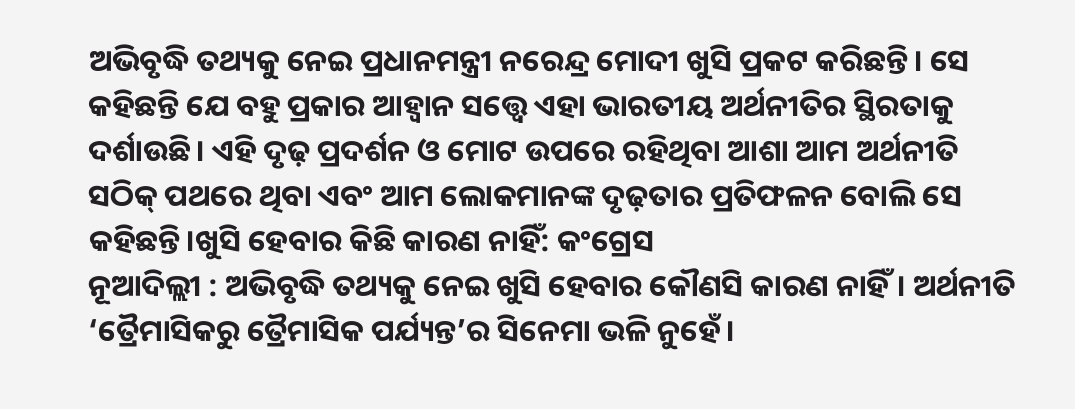ଅଭିବୃଦ୍ଧି ତଥ୍ୟକୁ ନେଇ ପ୍ରଧାନମନ୍ତ୍ରୀ ନରେନ୍ଦ୍ର ମୋଦୀ ଖୁସି ପ୍ରକଟ କରିଛନ୍ତି। ସେ କହିଛନ୍ତି ଯେ ବହୁ ପ୍ରକାର ଆହ୍ବାନ ସତ୍ତ୍ବେ ଏହା ଭାରତୀୟ ଅର୍ଥନୀତିର ସ୍ଥିରତାକୁ ଦର୍ଶାଉଛି। ଏହି ଦୃଢ଼ ପ୍ରଦର୍ଶନ ଓ ମୋଟ ଉପରେ ରହିଥିବା ଆଶା ଆମ ଅର୍ଥନୀତି ସଠିକ୍ ପଥରେ ଥିବା ଏବଂ ଆମ ଲୋକମାନଙ୍କ ଦୃଢ଼ତାର ପ୍ରତିଫଳନ ବୋଲି ସେ କହିଛନ୍ତି।ଖୁସି ହେବାର କିଛି କାରଣ ନାହିଁ: କଂଗ୍ରେସ
ନୂଆଦିଲ୍ଲୀ : ଅଭିବୃଦ୍ଧି ତଥ୍ୟକୁ ନେଇ ଖୁସି ହେବାର କୌଣସି କାରଣ ନାହିଁ। ଅର୍ଥନୀତି ‘ତ୍ରୈମାସିକରୁ ତ୍ରୈମାସିକ ପର୍ଯ୍ୟନ୍ତ’ର ସିନେମା ଭଳି ନୁହେଁ।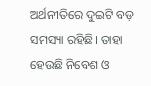ଅର୍ଥନୀତିରେ ଦୁଇଟି ବଡ଼ ସମସ୍ୟା ରହିଛି। ତାହା ହେଉଛି ନିବେଶ ଓ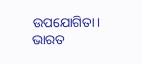ଉପଯୋଗିତା। ଭାରତ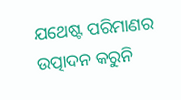ଯଥେଷ୍ଟ ପରିମାଣର ଉତ୍ପାଦନ କରୁନି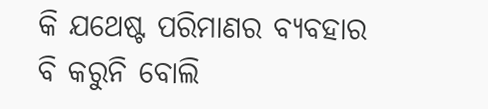କି ଯଥେଷ୍ଟ ପରିମାଣର ବ୍ୟବହାର ବି କରୁନି ବୋଲି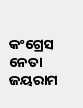କଂଗ୍ରେସ ନେତା ଜୟରାମ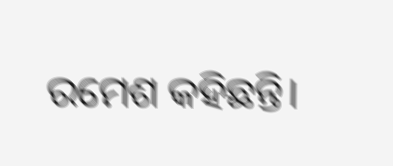ରମେଶ କହିଛନ୍ତି।